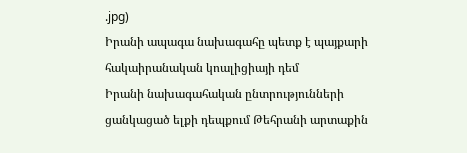.jpg)
Իրանի ապագա նախագահը պետք է պայքարի հակաիրանական կոալիցիայի դեմ
Իրանի նախագահական ընտրությունների ցանկացած ելքի դեպքում Թեհրանի արտաքին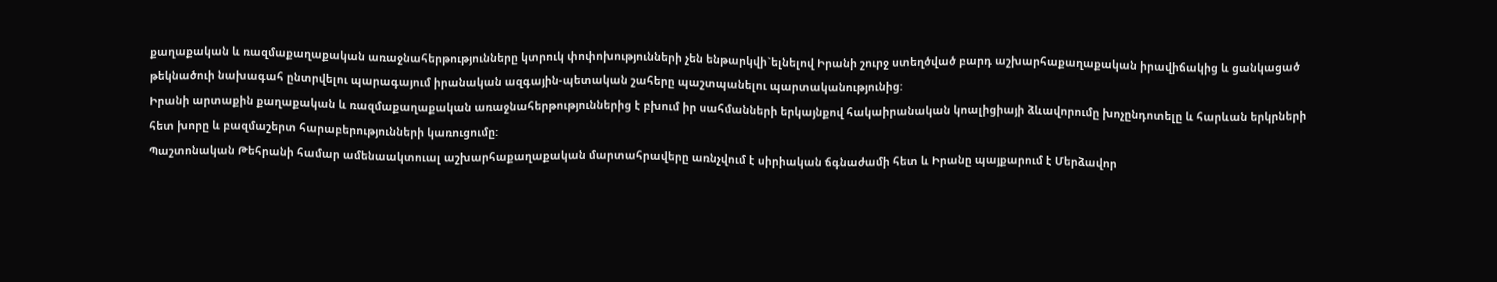քաղաքական և ռազմաքաղաքական առաջնահերթությունները կտրուկ փոփոխությունների չեն ենթարկվի`ելնելով Իրանի շուրջ ստեղծված բարդ աշխարհաքաղաքական իրավիճակից և ցանկացած թեկնածուի նախագահ ընտրվելու պարագայում իրանական ազգային-պետական շահերը պաշտպանելու պարտականությունից:
Իրանի արտաքին քաղաքական և ռազմաքաղաքական առաջնահերթություններից է բխում իր սահմանների երկայնքով հակաիրանական կոալիցիայի ձևավորումը խոչընդոտելը և հարևան երկրների հետ խորը և բազմաշերտ հարաբերությունների կառուցումը:
Պաշտոնական Թեհրանի համար ամենաակտուալ աշխարհաքաղաքական մարտահրավերը առնչվում է սիրիական ճգնաժամի հետ և Իրանը պայքարում է Մերձավոր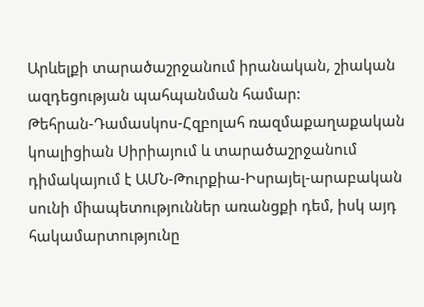Արևելքի տարածաշրջանում իրանական, շիական ազդեցության պահպանման համար:
Թեհրան-Դամասկոս-Հզբոլահ ռազմաքաղաքական կոալիցիան Սիրիայում և տարածաշրջանում դիմակայում է ԱՄՆ-Թուրքիա-Իսրայել-արաբական սունի միապետություններ առանցքի դեմ, իսկ այդ հակամարտությունը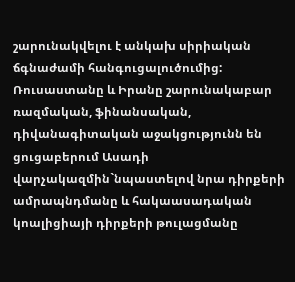շարունակվելու է անկախ սիրիական ճգնաժամի հանգուցալուծումից:
Ռուսաստանը և Իրանը շարունակաբար ռազմական, ֆինանսական, դիվանագիտական աջակցությունն են ցուցաբերում Ասադի վարչակազմին`նպաստելով նրա դիրքերի ամրապնդմանը և հակաասադական կոալիցիայի դիրքերի թուլացմանը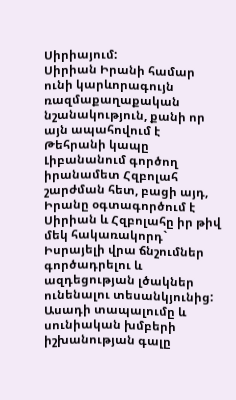Սիրիայում:
Սիրիան Իրանի համար ունի կարևորագույն ռազմաքաղաքական նշանակություն, քանի որ այն ապահովում է Թեհրանի կապը Լիբանանում գործող իրանամետ Հզբոլահ շարժման հետ, բացի այդ, Իրանը օգտագործում է Սիրիան և Հզբոլահը իր թիվ մեկ հակառակորդ` Իսրայելի վրա ճնշումներ գործադրելու և ազդեցության լծակներ ունենալու տեսանկյունից:
Ասադի տապալումը և սունիական խմբերի իշխանության գալը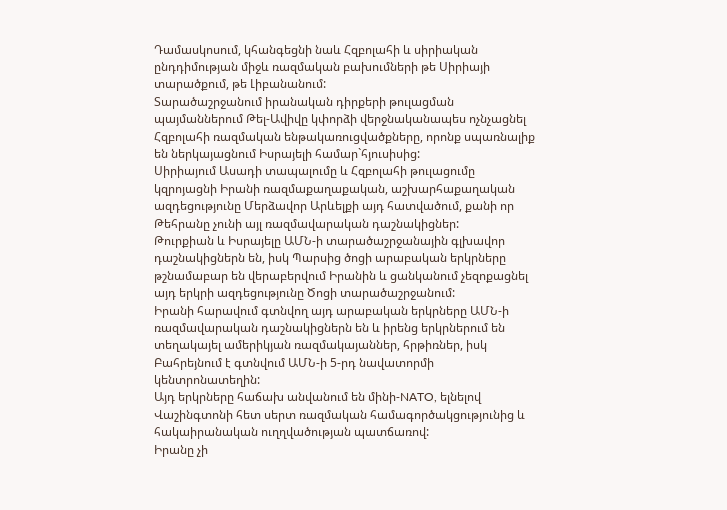Դամասկոսում, կհանգեցնի նաև Հզբոլահի և սիրիական ընդդիմության միջև ռազմական բախումների թե Սիրիայի տարածքում, թե Լիբանանում:
Տարածաշրջանում իրանական դիրքերի թուլացման պայմաններում Թել-Ավիվը կփորձի վերջնականապես ոչնչացնել Հզբոլահի ռազմական ենթակառուցվածքները, որոնք սպառնալիք են ներկայացնում Իսրայելի համար`հյուսիսից:
Սիրիայում Ասադի տապալումը և Հզբոլահի թուլացումը կզրոյացնի Իրանի ռազմաքաղաքական, աշխարհաքաղական ազդեցությունը Մերձավոր Արևելքի այդ հատվածում, քանի որ Թեհրանը չունի այլ ռազմավարական դաշնակիցներ:
Թուրքիան և Իսրայելը ԱՄՆ-ի տարածաշրջանային գլխավոր դաշնակիցներն են, իսկ Պարսից ծոցի արաբական երկրները թշնամաբար են վերաբերվում Իրանին և ցանկանում չեզոքացնել այդ երկրի ազդեցությունը Ծոցի տարածաշրջանում:
Իրանի հարավում գտնվող այդ արաբական երկրները ԱՄՆ-ի ռազմավարական դաշնակիցներն են և իրենց երկրներում են տեղակայել ամերիկյան ռազմակայաններ, հրթիռներ, իսկ Բահրեյնում է գտնվում ԱՄՆ-ի 5-րդ նավատորմի կենտրոնատեղին:
Այդ երկրները հաճախ անվանում են մինի-NATO, ելնելով Վաշինգտոնի հետ սերտ ռազմական համագործակցությունից և հակաիրանական ուղղվածության պատճառով:
Իրանը չի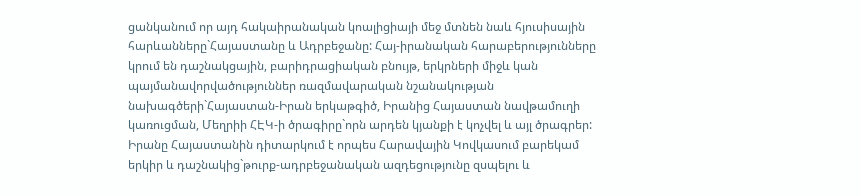ցանկանում որ այդ հակաիրանական կոալիցիայի մեջ մտնեն նաև հյուսիսային հարևանները`Հայաստանը և Ադրբեջանը: Հայ-իրանական հարաբերությունները կրում են դաշնակցային, բարիդրացիական բնույթ, երկրների միջև կան պայմանավորվածություններ ռազմավարական նշանակության նախագծերի`Հայաստան-Իրան երկաթգիծ, Իրանից Հայաստան նավթամուղի կառուցման, Մեղրիի ՀԷԿ-ի ծրագիրը`որն արդեն կյանքի է կոչվել և այլ ծրագրեր:
Իրանը Հայաստանին դիտարկում է որպես Հարավային Կովկասում բարեկամ երկիր և դաշնակից`թուրք-ադրբեջանական ազդեցությունը զսպելու և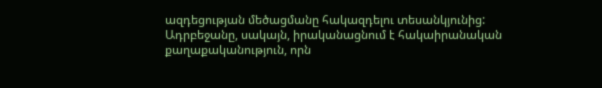ազդեցության մեծացմանը հակազդելու տեսանկյունից:
Ադրբեջանը, սակայն, իրականացնում է հակաիրանական քաղաքականություն, որն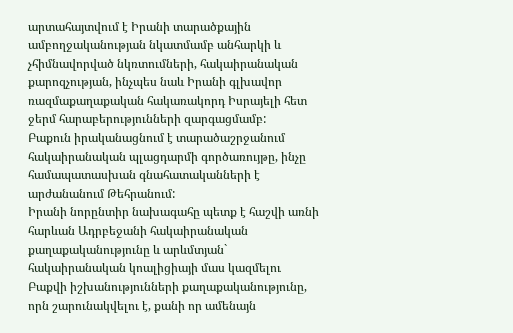արտահայտվում է Իրանի տարածքային ամբողջականության նկատմամբ անհարկի և չհիմնավորված նկռտումների, հակաիրանական քարոզչության, ինչպես նաև Իրանի գլխավոր ռազմաքաղաքական հակառակորդ Իսրայելի հետ ջերմ հարաբերությունների զարգացմամբ:
Բաքուն իրականացնում է տարածաշրջանում հակաիրանական պլացդարմի գործառույթը, ինչը համապատասխան գնահատականների է արժանանում Թեհրանում:
Իրանի նորընտիր նախագահը պետք է հաշվի առնի հարևան Ադրբեջանի հակաիրանական քաղաքականությունը և արևմտյան` հակաիրանական կոալիցիայի մաս կազմելու Բաքվի իշխանությունների քաղաքականությունը, որն շարունակվելու է, քանի որ ամենայն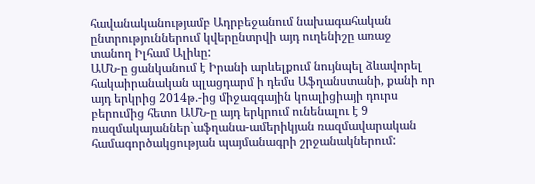հավանականությամբ Ադրբեջանում նախագահական ընտրություններում կվերընտրվի այդ ուղենիշը առաջ տանող Իլհամ Ալիևը:
ԱՄՆ-ը ցանկանում է Իրանի արևելքում նույնպել ձևավորել հակաիրանական պլացդարմ ի դեմս Աֆղանստանի, քանի որ այդ երկրից 2014թ.-ից միջազգային կոալիցիայի դուրս բերումից հետո ԱՄՆ-ը այդ երկրում ունենալու է 9 ռազմակայաններ`աֆղանա-ամերիկյան ռազմավարական համագործակցության պայմանագրի շրջանակներում: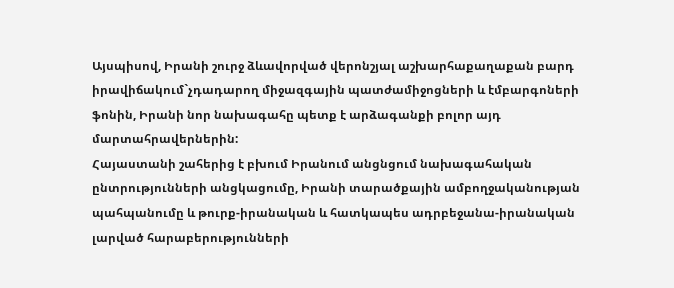Այսպիսով, Իրանի շուրջ ձևավորված վերոնշյալ աշխարհաքաղաքան բարդ իրավիճակում`չդադարող միջազգային պատժամիջոցների և էմբարգոների ֆոնին, Իրանի նոր նախագահը պետք է արձագանքի բոլոր այդ մարտահրավերներին:
Հայաստանի շահերից է բխում Իրանում անցնցում նախագահական ընտրությունների անցկացումը, Իրանի տարածքային ամբողջականության պահպանումը և թուրք-իրանական և հատկապես ադրբեջանա-իրանական լարված հարաբերությունների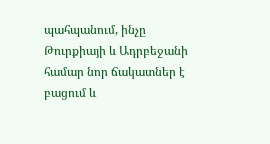պահպանում, ինչը Թուրքիայի և Ադրբեջանի համար նոր ճակատներ է բացում և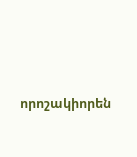որոշակիորեն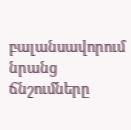բալանսավորում նրանց ճնշումները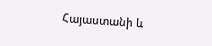Հայաստանի և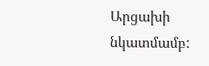Արցախի նկատմամբ: